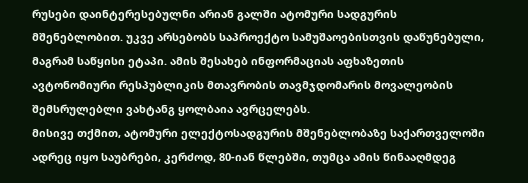რუსები დაინტერესებულნი არიან გალში ატომური სადგურის მშენებლობით. უკვე არსებობს საპროექტო სამუშაოებისთვის დაწუნებული, მაგრამ საწყისი ეტაპი. ამის შესახებ ინფორმაციას აფხაზეთის ავტონომიური რესპუბლიკის მთავრობის თავმჯდომარის მოვალეობის შემსრულებლი ვახტანგ ყოლბაია ავრცელებს.
მისივე თქმით, ატომური ელექტოსადგურის მშენებლობაზე საქართველოში ადრეც იყო საუბრები, კერძოდ, 80-იან წლებში, თუმცა ამის წინააღმდეგ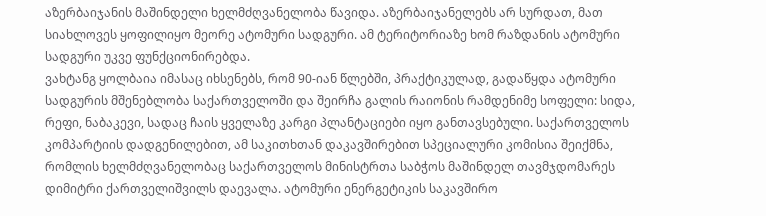აზერბაიჯანის მაშინდელი ხელმძღვანელობა წავიდა. აზერბაიჯანელებს არ სურდათ, მათ სიახლოვეს ყოფილიყო მეორე ატომური სადგური. ამ ტერიტორიაზე ხომ რაზდანის ატომური სადგური უკვე ფუნქციონირებდა.
ვახტანგ ყოლბაია იმასაც იხსენებს, რომ 90-იან წლებში, პრაქტიკულად, გადაწყდა ატომური სადგურის მშენებლობა საქართველოში და შეირჩა გალის რაიონის რამდენიმე სოფელი: სიდა, რეფი, ნაბაკევი, სადაც ჩაის ყველაზე კარგი პლანტაციები იყო განთავსებული. საქართველოს კომპარტიის დადგენილებით, ამ საკითხთან დაკავშირებით სპეციალური კომისია შეიქმნა, რომლის ხელმძღვანელობაც საქართველოს მინისტრთა საბჭოს მაშინდელ თავმჯდომარეს დიმიტრი ქართველიშვილს დაევალა. ატომური ენერგეტიკის საკავშირო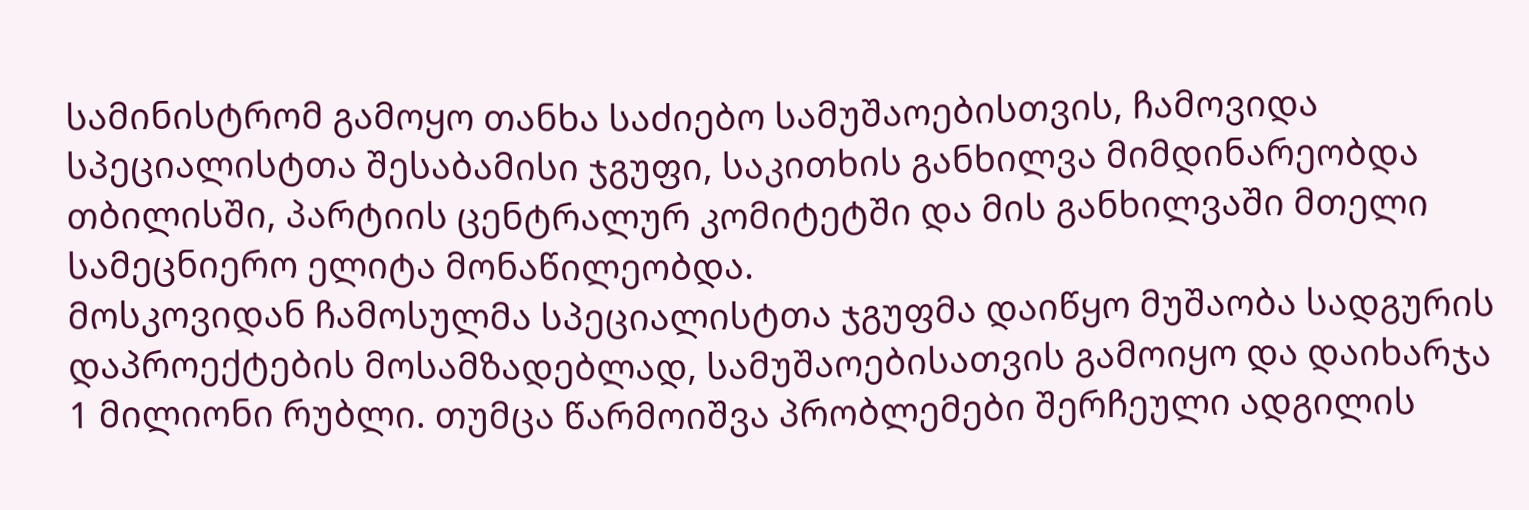სამინისტრომ გამოყო თანხა საძიებო სამუშაოებისთვის, ჩამოვიდა სპეციალისტთა შესაბამისი ჯგუფი, საკითხის განხილვა მიმდინარეობდა თბილისში, პარტიის ცენტრალურ კომიტეტში და მის განხილვაში მთელი სამეცნიერო ელიტა მონაწილეობდა.
მოსკოვიდან ჩამოსულმა სპეციალისტთა ჯგუფმა დაიწყო მუშაობა სადგურის დაპროექტების მოსამზადებლად, სამუშაოებისათვის გამოიყო და დაიხარჯა 1 მილიონი რუბლი. თუმცა წარმოიშვა პრობლემები შერჩეული ადგილის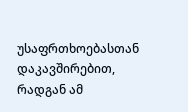უსაფრთხოებასთან დაკავშირებით, რადგან ამ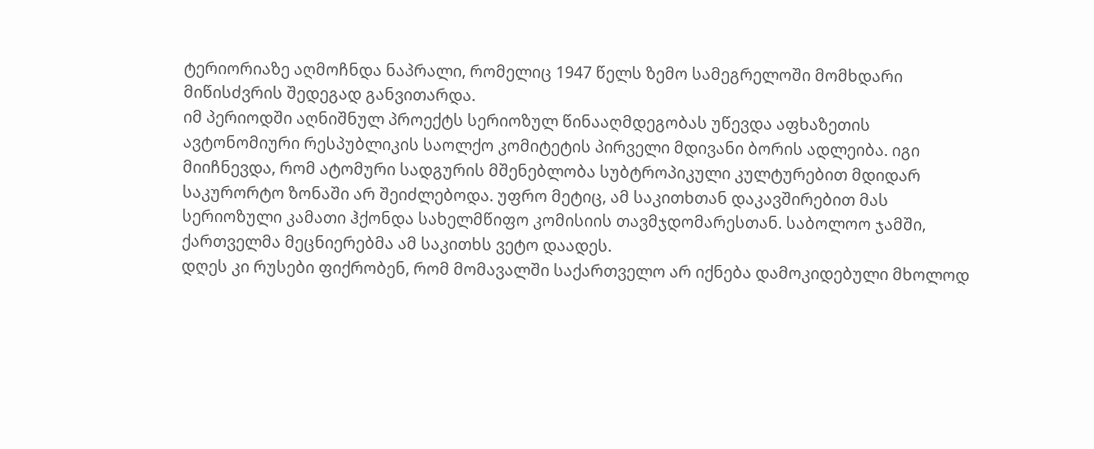ტერიორიაზე აღმოჩნდა ნაპრალი, რომელიც 1947 წელს ზემო სამეგრელოში მომხდარი მიწისძვრის შედეგად განვითარდა.
იმ პერიოდში აღნიშნულ პროექტს სერიოზულ წინააღმდეგობას უწევდა აფხაზეთის ავტონომიური რესპუბლიკის საოლქო კომიტეტის პირველი მდივანი ბორის ადლეიბა. იგი მიიჩნევდა, რომ ატომური სადგურის მშენებლობა სუბტროპიკული კულტურებით მდიდარ საკურორტო ზონაში არ შეიძლებოდა. უფრო მეტიც, ამ საკითხთან დაკავშირებით მას სერიოზული კამათი ჰქონდა სახელმწიფო კომისიის თავმჯდომარესთან. საბოლოო ჯამში, ქართველმა მეცნიერებმა ამ საკითხს ვეტო დაადეს.
დღეს კი რუსები ფიქრობენ, რომ მომავალში საქართველო არ იქნება დამოკიდებული მხოლოდ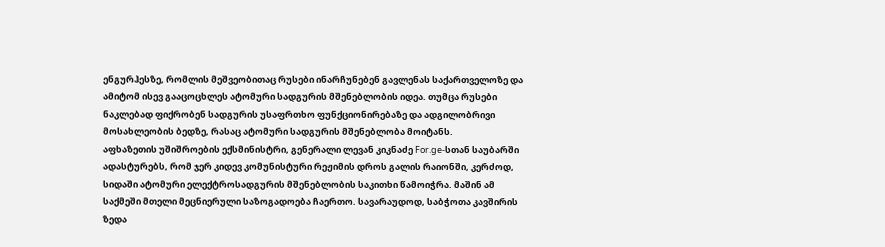ენგურჰესზე, რომლის მეშვეობითაც რუსები ინარჩუნებენ გავლენას საქართველოზე და ამიტომ ისევ გააცოცხლეს ატომური სადგურის მშენებლობის იდეა. თუმცა რუსები ნაკლებად ფიქრობენ სადგურის უსაფრთხო ფუნქციონირებაზე და ადგილობრივი მოსახლეობის ბედზე, რასაც ატომური სადგურის მშენებლობა მოიტანს.
აფხაზეთის უშიშროების ექსმინისტრი, გენერალი ლევან კიკნაძე For.ge-სთან საუბარში ადასტურებს, რომ ჯერ კიდევ კომუნისტური რეჟიმის დროს გალის რაიონში, კერძოდ, სიდაში ატომური ელექტროსადგურის მშენებლობის საკითხი წამოიჭრა. მაშინ ამ საქმეში მთელი მეცნიერული საზოგადოება ჩაერთო. სავარაუდოდ, საბჭოთა კავშირის ზედა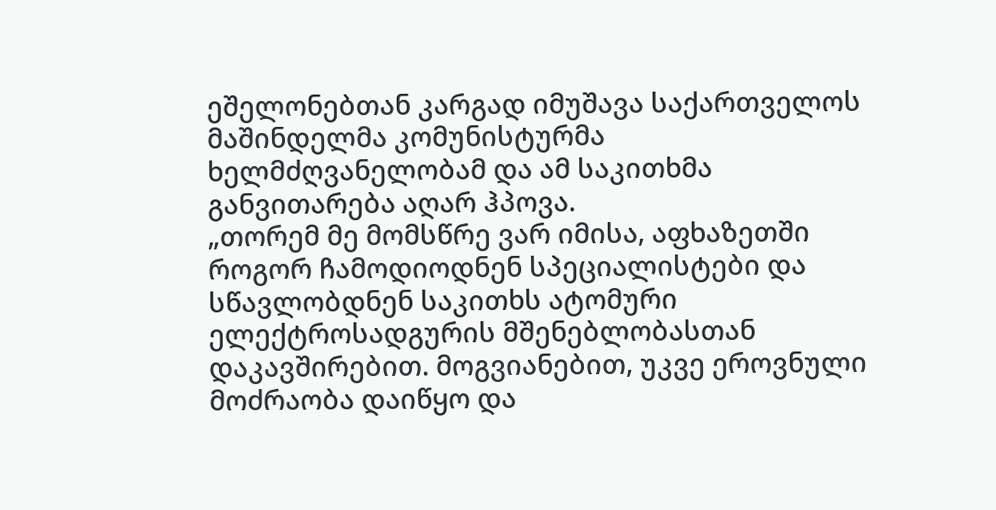ეშელონებთან კარგად იმუშავა საქართველოს მაშინდელმა კომუნისტურმა ხელმძღვანელობამ და ამ საკითხმა განვითარება აღარ ჰპოვა.
„თორემ მე მომსწრე ვარ იმისა, აფხაზეთში როგორ ჩამოდიოდნენ სპეციალისტები და სწავლობდნენ საკითხს ატომური ელექტროსადგურის მშენებლობასთან დაკავშირებით. მოგვიანებით, უკვე ეროვნული მოძრაობა დაიწყო და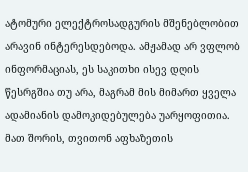ატომური ელექტროსადგურის მშენებლობით არავინ ინტერესდებოდა. ამჟამად არ ვფლობ ინფორმაციას, ეს საკითხი ისევ დღის წესრგშია თუ არა, მაგრამ მის მიმართ ყველა ადამიანის დამოკიდებულება უარყოფითია. მათ შორის, თვითონ აფხაზეთის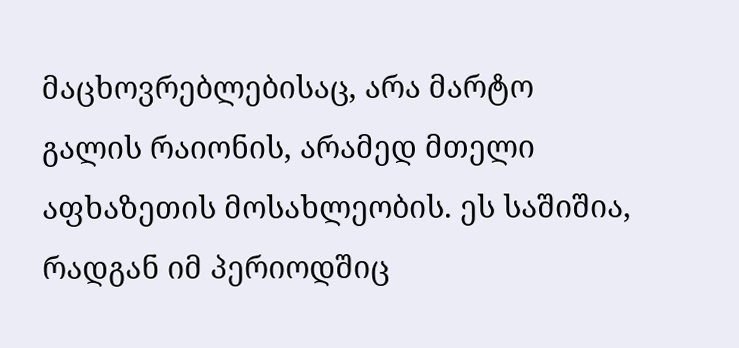მაცხოვრებლებისაც, არა მარტო გალის რაიონის, არამედ მთელი აფხაზეთის მოსახლეობის. ეს საშიშია, რადგან იმ პერიოდშიც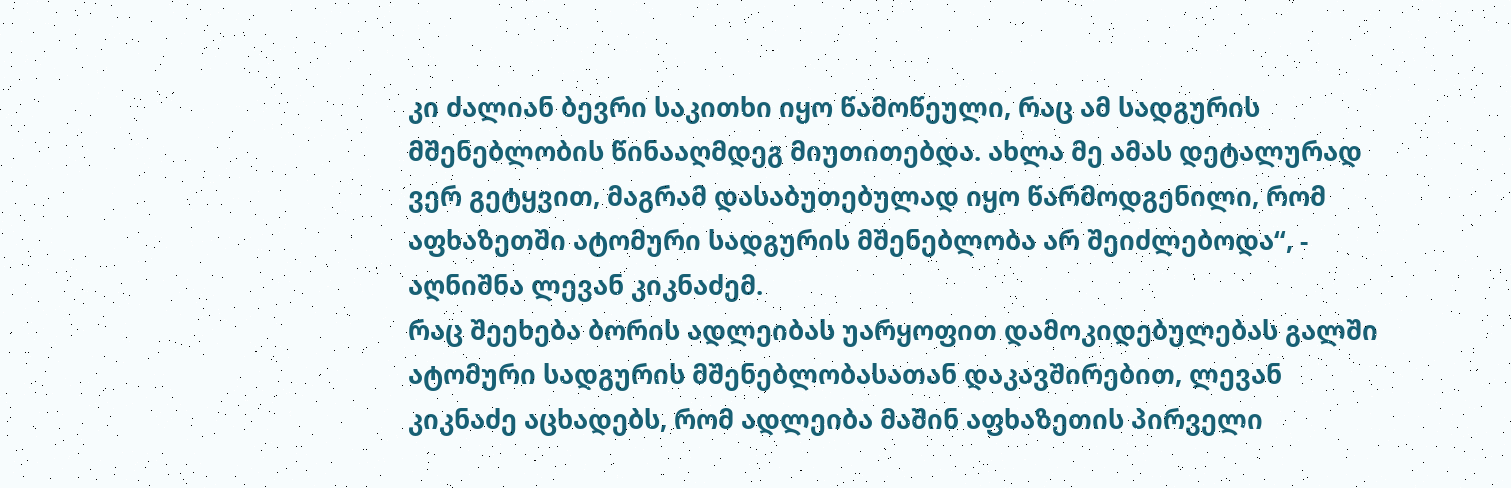კი ძალიან ბევრი საკითხი იყო წამოწეული, რაც ამ სადგურის მშენებლობის წინააღმდეგ მიუთითებდა. ახლა მე ამას დეტალურად ვერ გეტყვით, მაგრამ დასაბუთებულად იყო წარმოდგენილი, რომ აფხაზეთში ატომური სადგურის მშენებლობა არ შეიძლებოდა“, - აღნიშნა ლევან კიკნაძემ.
რაც შეეხება ბორის ადლეიბას უარყოფით დამოკიდებულებას გალში ატომური სადგურის მშენებლობასათან დაკავშირებით, ლევან კიკნაძე აცხადებს, რომ ადლეიბა მაშინ აფხაზეთის პირველი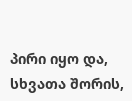პირი იყო და, სხვათა შორის,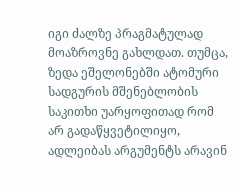იგი ძალზე პრაგმატულად მოაზროვნე გახლდათ. თუმცა, ზედა ეშელონებში ატომური სადგურის მშენებლობის საკითხი უარყოფითად რომ არ გადაწყვეტილიყო, ადლეიბას არგუმენტს არავინ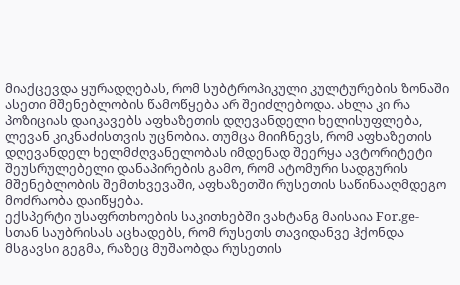მიაქცევდა ყურადღებას, რომ სუბტროპიკული კულტურების ზონაში ასეთი მშენებლობის წამოწყება არ შეიძლებოდა. ახლა კი რა პოზიციას დაიკავებს აფხაზეთის დღევანდელი ხელისუფლება, ლევან კიკნაძისთვის უცნობია. თუმცა მიიჩნევს, რომ აფხაზეთის დღევანდელ ხელმძღვანელობას იმდენად შეერყა ავტორიტეტი შეუსრულებელი დანაპირების გამო, რომ ატომური სადგურის მშენებლობის შემთხვევაში, აფხაზეთში რუსეთის საწინააღმდეგო მოძრაობა დაიწყება.
ექსპერტი უსაფრთხოების საკითხებში ვახტანგ მაისაია For.ge-სთან საუბრისას აცხადებს, რომ რუსეთს თავიდანვე ჰქონდა მსგავსი გეგმა, რაზეც მუშაობდა რუსეთის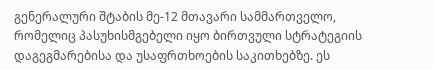გენერალური შტაბის მე-12 მთავარი სამმართველო, რომელიც პასუხისმგებელი იყო ბირთვული სტრატეგიის დაგეგმარებისა და უსაფრთხოების საკითხებზე. ეს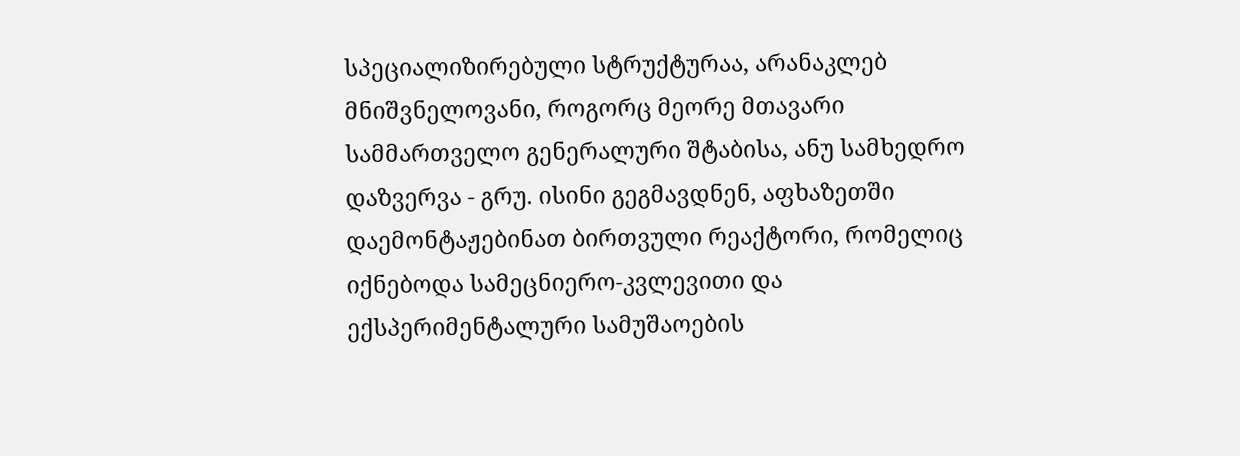სპეციალიზირებული სტრუქტურაა, არანაკლებ მნიშვნელოვანი, როგორც მეორე მთავარი სამმართველო გენერალური შტაბისა, ანუ სამხედრო დაზვერვა - გრუ. ისინი გეგმავდნენ, აფხაზეთში დაემონტაჟებინათ ბირთვული რეაქტორი, რომელიც იქნებოდა სამეცნიერო-კვლევითი და ექსპერიმენტალური სამუშაოების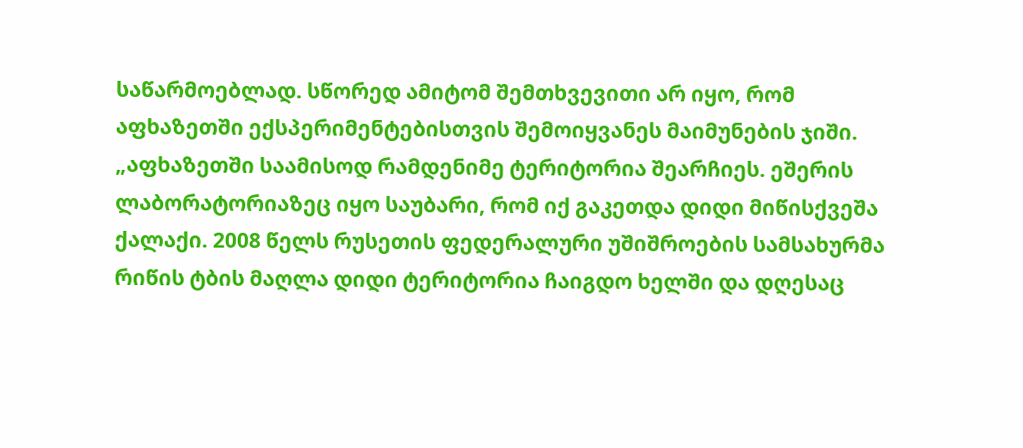საწარმოებლად. სწორედ ამიტომ შემთხვევითი არ იყო, რომ აფხაზეთში ექსპერიმენტებისთვის შემოიყვანეს მაიმუნების ჯიში.
„აფხაზეთში საამისოდ რამდენიმე ტერიტორია შეარჩიეს. ეშერის ლაბორატორიაზეც იყო საუბარი, რომ იქ გაკეთდა დიდი მიწისქვეშა ქალაქი. 2008 წელს რუსეთის ფედერალური უშიშროების სამსახურმა რიწის ტბის მაღლა დიდი ტერიტორია ჩაიგდო ხელში და დღესაც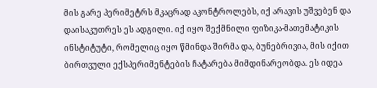მის გარე პერიმეტრს მკაცრად აკონტროლებს, იქ არავის უშვებენ და დაისაკუთრეს ეს ადგილი. იქ იყო შექმნილი ფიზიკა-მათემატიკის ინსტიტუტი, რომელიც იყო წმინდა შირმა და, ბუნებრივია, მის იქით ბირთვული ექსპერიმენტების ჩატარება მიმდინარეობდა. ეს იდეა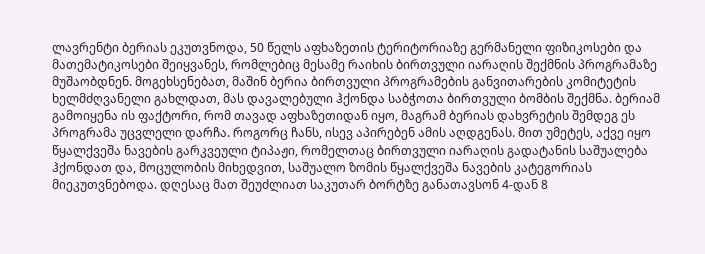ლავრენტი ბერიას ეკუთვნოდა, 50 წელს აფხაზეთის ტერიტორიაზე გერმანელი ფიზიკოსები და მათემატიკოსები შეიყვანეს, რომლებიც მესამე რაიხის ბირთვული იარაღის შექმნის პროგრამაზე მუშაობდნენ. მოგეხსენებათ, მაშინ ბერია ბირთვული პროგრამების განვითარების კომიტეტის ხელმძღვანელი გახლდათ, მას დავალებული ჰქონდა საბჭოთა ბირთვული ბომბის შექმნა. ბერიამ გამოიყენა ის ფაქტორი, რომ თავად აფხაზეთიდან იყო, მაგრამ ბერიას დახვრეტის შემდეგ ეს პროგრამა უცვლელი დარჩა. როგორც ჩანს, ისევ აპირებენ ამის აღდგენას. მით უმეტეს, აქვე იყო წყალქვეშა ნავების გარკვეული ტიპაჟი, რომელთაც ბირთვული იარაღის გადატანის საშუალება ჰქონდათ და, მოცულობის მიხედვით, საშუალო ზომის წყალქვეშა ნავების კატეგორიას მიეკუთვნებოდა. დღესაც მათ შეუძლიათ საკუთარ ბორტზე განათავსონ 4-დან 8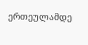ერთეულამდე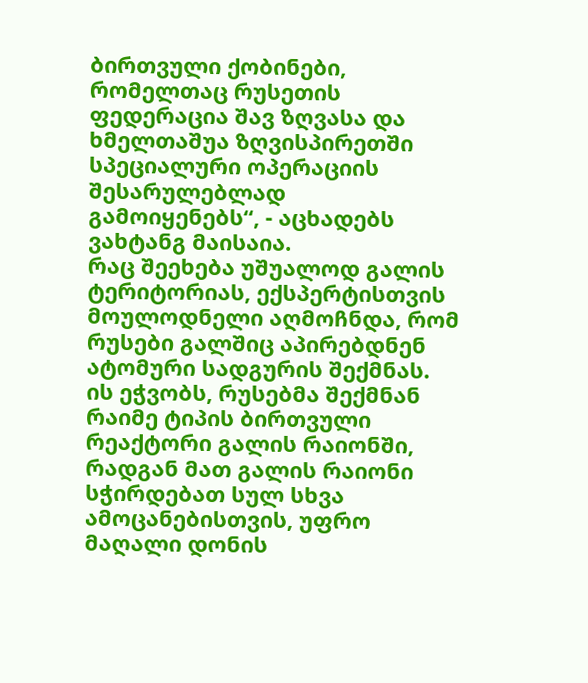ბირთვული ქობინები, რომელთაც რუსეთის ფედერაცია შავ ზღვასა და ხმელთაშუა ზღვისპირეთში სპეციალური ოპერაციის შესარულებლად გამოიყენებს“, - აცხადებს ვახტანგ მაისაია.
რაც შეეხება უშუალოდ გალის ტერიტორიას, ექსპერტისთვის მოულოდნელი აღმოჩნდა, რომ რუსები გალშიც აპირებდნენ ატომური სადგურის შექმნას. ის ეჭვობს, რუსებმა შექმნან რაიმე ტიპის ბირთვული რეაქტორი გალის რაიონში, რადგან მათ გალის რაიონი სჭირდებათ სულ სხვა ამოცანებისთვის, უფრო მაღალი დონის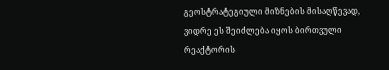გეოსტრატეგიული მიზნების მისაღწევად, ვიდრე ეს შეიძლება იყოს ბირთვული რეაქტორის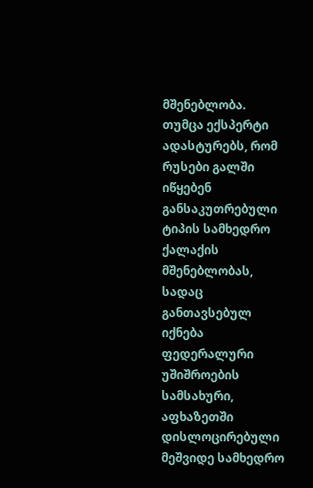მშენებლობა. თუმცა ექსპერტი ადასტურებს, რომ რუსები გალში იწყებენ განსაკუთრებული ტიპის სამხედრო ქალაქის მშენებლობას, სადაც განთავსებულ იქნება ფედერალური უშიშროების სამსახური, აფხაზეთში დისლოცირებული მეშვიდე სამხედრო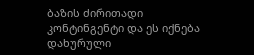ბაზის ძირითადი კონტინგენტი და ეს იქნება დახურული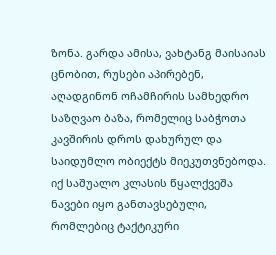ზონა. გარდა ამისა, ვახტანგ მაისაიას ცნობით, რუსები აპირებენ, აღადგინონ ოჩამჩირის სამხედრო საზღვაო ბაზა, რომელიც საბჭოთა კავშირის დროს დახურულ და საიდუმლო ობიექტს მიეკუთვნებოდა. იქ საშუალო კლასის წყალქვეშა ნავები იყო განთავსებული, რომლებიც ტაქტიკური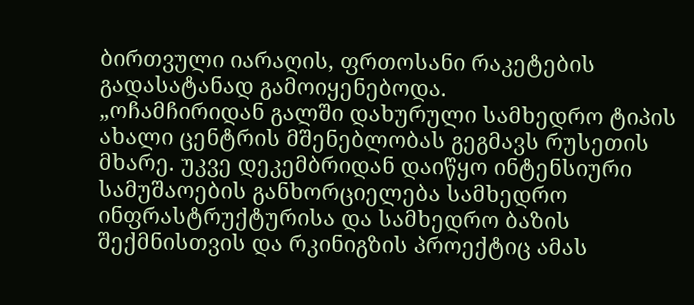ბირთვული იარაღის, ფრთოსანი რაკეტების გადასატანად გამოიყენებოდა.
„ოჩამჩირიდან გალში დახურული სამხედრო ტიპის ახალი ცენტრის მშენებლობას გეგმავს რუსეთის მხარე. უკვე დეკემბრიდან დაიწყო ინტენსიური სამუშაოების განხორციელება სამხედრო ინფრასტრუქტურისა და სამხედრო ბაზის შექმნისთვის და რკინიგზის პროექტიც ამას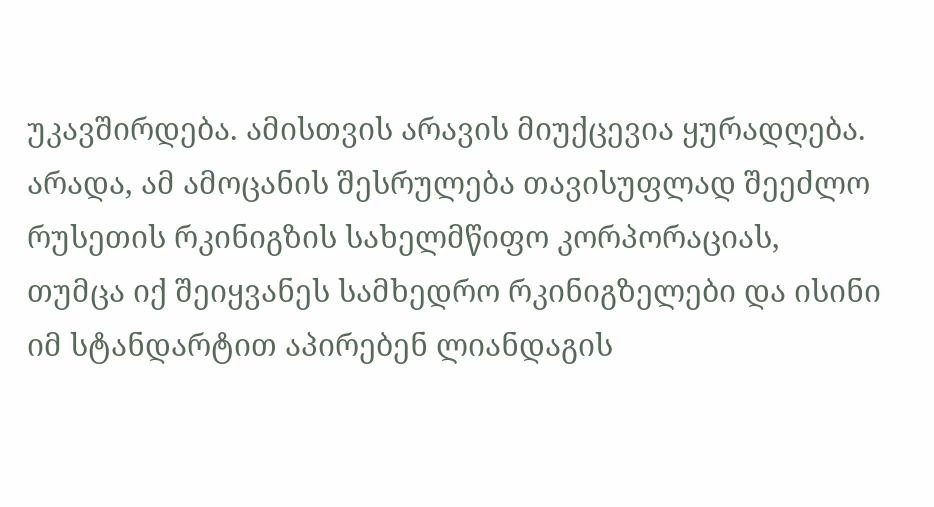უკავშირდება. ამისთვის არავის მიუქცევია ყურადღება. არადა, ამ ამოცანის შესრულება თავისუფლად შეეძლო რუსეთის რკინიგზის სახელმწიფო კორპორაციას, თუმცა იქ შეიყვანეს სამხედრო რკინიგზელები და ისინი იმ სტანდარტით აპირებენ ლიანდაგის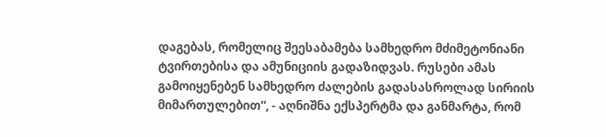დაგებას, რომელიც შეესაბამება სამხედრო მძიმეტონიანი ტვირთებისა და ამუნიციის გადაზიდვას. რუსები ამას გამოიყენებენ სამხედრო ძალების გადასასროლად სირიის მიმართულებით“, - აღნიშნა ექსპერტმა და განმარტა, რომ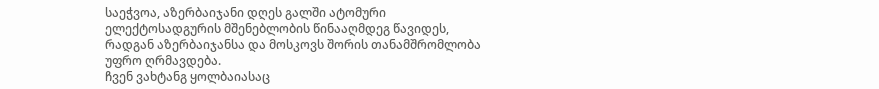საეჭვოა, აზერბაიჯანი დღეს გალში ატომური ელექტოსადგურის მშენებლობის წინააღმდეგ წავიდეს, რადგან აზერბაიჯანსა და მოსკოვს შორის თანამშრომლობა უფრო ღრმავდება.
ჩვენ ვახტანგ ყოლბაიასაც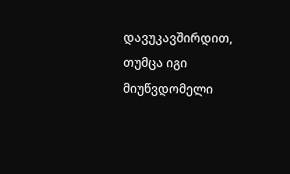დავუკავშირდით, თუმცა იგი მიუწვდომელი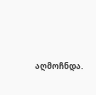აღმოჩნდა.